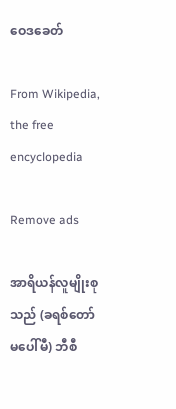ဝေဒခေတ်

From Wikipedia, the free encyclopedia

Remove ads

အာရိယန်လူမျိုးစုသည် (ခရစ်တော်မပေါ်မီ) ဘီစီ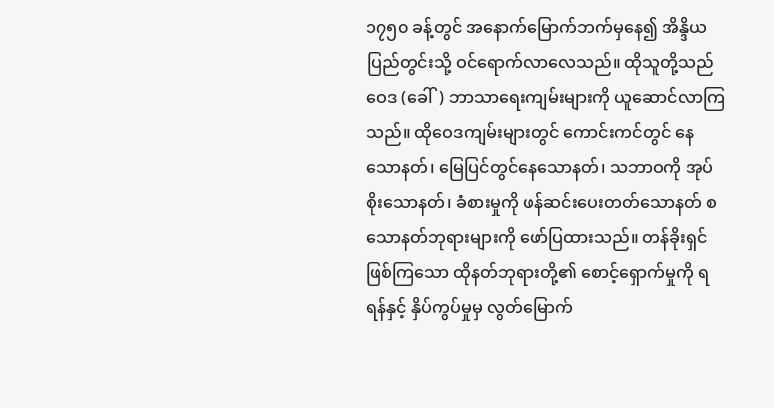၁၇၅၀ ခန့်တွင် အနောက်မြောက်ဘက်မှနေ၍ အိန္ဒိယပြည်တွင်းသို့ ဝင်ရောက်လာလေသည်။ ထိုသူတို့သည် ဝေဒ (ခေါ်) ဘာသာရေးကျမ်းများကို ယူဆောင်လာကြသည်။ ထိုဝေဒကျမ်းများတွင် ကောင်းကင်တွင် နေသောနတ်၊ မြေပြင်တွင်နေသောနတ်၊ သဘာဝကို အုပ်စိုးသောနတ်၊ ခံစားမှုကို ဖန်ဆင်းပေးတတ်သောနတ် စသောနတ်ဘုရားများကို ဖော်ပြထားသည်။ တန်ခိုးရှင်ဖြစ်ကြသော ထိုနတ်ဘုရားတို့၏ စောင့်ရှောက်မှုကို ရရန်နှင့် နှိပ်ကွပ်မှုမှ လွတ်မြောက်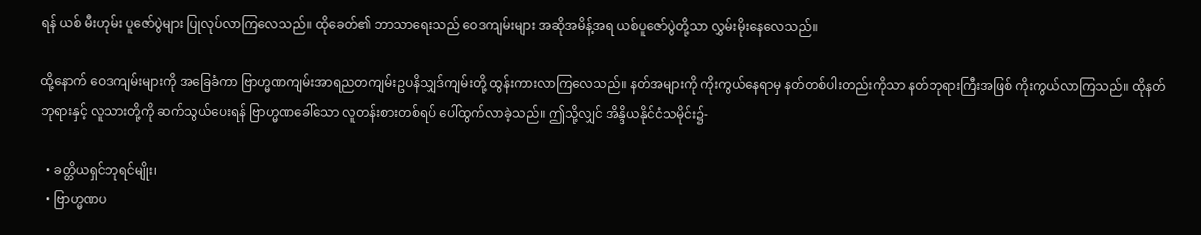ရန် ယစ် မီးဟုမ်း ပူဇော်ပွဲများ ပြုလုပ်လာကြလေသည်။ ထိုခေတ်၏ ဘာသာရေးသည် ဝေဒကျမ်းများ အဆိုအမိန့်အရ ယစ်ပူဇော်ပွဲတို့သာ လွှမ်းမိုးနေလေသည်။

ထို့နောက် ဝေဒကျမ်းများကို အခြေခံကာ ဗြာဟ္မဏကျမ်းအာရညတကျမ်းဥပနိသျှဒ်ကျမ်းတို့ ထွန်းကားလာကြလေသည်။ နတ်အများကို ကိုးကွယ်နေရာမှ နတ်တစ်ပါးတည်းကိုသာ နတ်ဘုရားကြီးအဖြစ် ကိုးကွယ်လာကြသည်။ ထိုနတ်ဘုရားနှင့် လူသားတို့ကို ဆက်သွယ်ပေးရန် ဗြာဟ္မဏခေါ်သော လူတန်းစားတစ်ရပ် ပေါ်ထွက်လာခဲ့သည်။ ဤသို့လျှင် အိန္ဒိယနိုင်ငံသမိုင်း၌-

  • ခတ္တိယရှင်ဘုရင်မျိုး၊
  • ဗြာဟ္မဏပ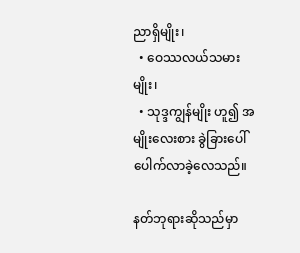ညာရှိမျိုး၊
  • ဝေဿလယ်သမားမျိုး၊
  • သုဒ္ဒကျွန်မျိုး ဟူ၍ အမျိုးလေးစား ခွဲခြားပေါ်ပေါက်လာခဲ့လေသည်။

နတ်ဘုရားဆိုသည်မှာ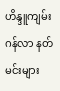ဟိန္ဒူကျမ်းဂန်လာ နတ်မင်းများ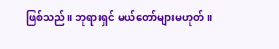ဖြစ်သည်။ ဘုရားရှင် မယ်တော်များမဟုတ်။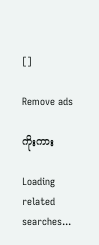[]

Remove ads

ကိုးကား

Loading related searches...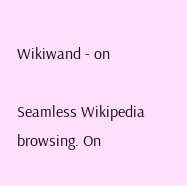Wikiwand - on

Seamless Wikipedia browsing. On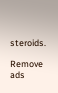steroids.

Remove ads